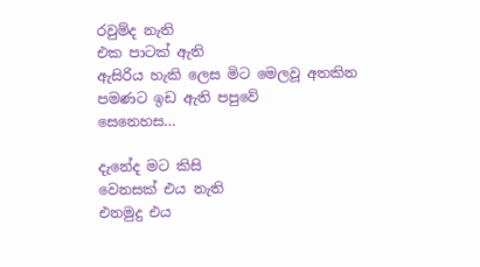රවුම්ද නැති
එක පාටක් ඇති
ඇසිරිය හැකි ලෙස මිට මෙලවූ අතකින
පමණට ඉඩ ඇති පපුවේ
සෙනෙහස...

දැනේද මට කිසි
වෙනසක් එය නැති
එනමුදු එය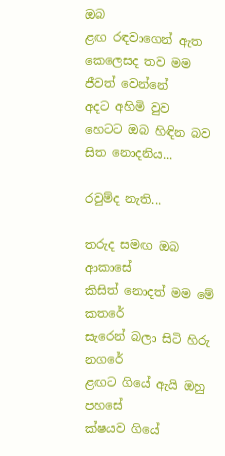ඔබ
ළඟ රඳවාගෙන් ඇත
කෙලෙසද තව මම
ජීවත් වෙන්නේ
අදට අහිමි වුව
හෙටට ඔබ හිඳින බව සිත නොදනිය...

රවුම්ද නැති...

තරුද සමඟ ඔබ ආකාසේ
කිසිත් නොදත් මම මේ කතරේ
සැරෙන් බලා සිටි හිරු නගරේ
ළඟට ගියේ ඇයි ඔහු පහසේ
ක්ෂයව ගියේ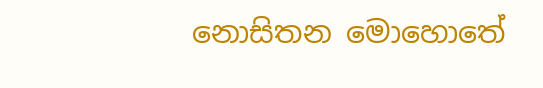නොසිතන මොහොතේ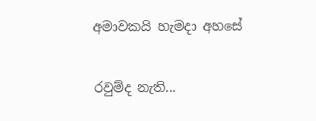අමාවකයි හැමදා අහසේ

රවුම්ද නැති...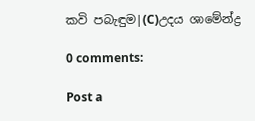කවි පබැඳුම|(C)උදය ශාමේන්ද්‍ර

0 comments:

Post a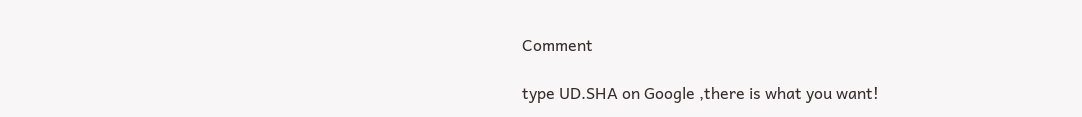Comment

type UD.SHA on Google ,there is what you want!